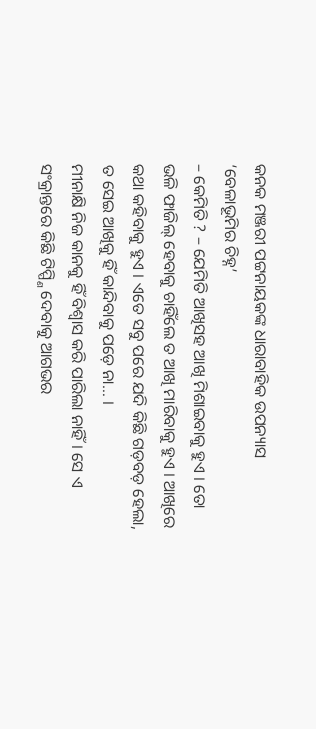କନକ ମଞ୍ଜରୀ ପଟ୍ଟନାୟକଙ୍କ ଧାରାବାହିକ ଉପନ୍ୟାସ ‘ବେଳାଭୂମିର ଚିହ୍ନ’
– କେମିତି ? – ଯେମିତି ଆଖିସହ ଆଖି ମିଶାଇବାକୁ ହୁଏ । ତୋ ଭଳି ଫାଜିଲ୍ ହେବାକୁ ଚାହିଁଲେ ତ ଆଖି ମାରିବାକୁ ହୁଏ । ଆଖିରେ କଥା କହିବାକୁ ହୁଏ । ଏତେ ସବୁ ପରେ ଯଦି କିଛି ଗଡ଼ବଡ଼ ହେଲା, ତ ସେଇ ଆଖିକୁ ହିଁ କାନ୍ଦିବାକୁ ପଡ଼େ ନା… ।
ମୀନାକ୍ଷି ନିଜ କାନକୁ ହିଁ ବିଶ୍ୱାସ କରି ପାରିଲା ନାହିଁ । ସେ ଏ ସଂକ୍ରାନ୍ତରେ କିଛି ଟିପ୍ପ୍ଣି ଦେବାକୁ ଆଗଭର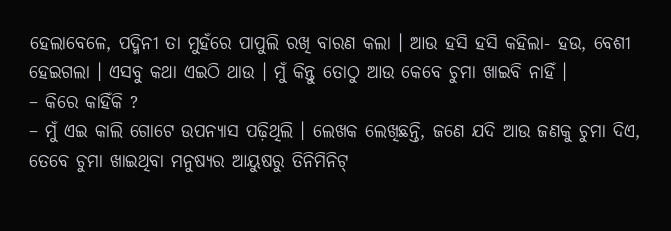ହେଲାବେଳେ, ପଦ୍ମିନୀ ତା ମୁହଁରେ ପାପୁଲି ରଖି ବାରଣ କଲା । ଆଉ ହସି ହସି କହିଲା- ହଉ, ବେଶୀ ହେଇଗଲା । ଏସବୁ କଥା ଏଇଠି ଥାଉ । ମୁଁ କିନ୍ତୁ ତୋଠୁ ଆଉ କେବେ ଚୁମା ଖାଇବି ନାହିଁ ।
– କିରେ କାହିଁକି ?
– ମୁଁ ଏଇ କାଲି ଗୋଟେ ଉପନ୍ୟାସ ପଢ଼ିଥିଲି । ଲେଖକ ଲେଖିଛନ୍ତି, ଜଣେ ଯଦି ଆଉ ଜଣକୁ ଚୁମା ଦିଏ, ତେବେ ଚୁମା ଖାଇଥିବା ମନୁଷ୍ୟର ଆୟୁଷରୁ ତିନିମିନିଟ୍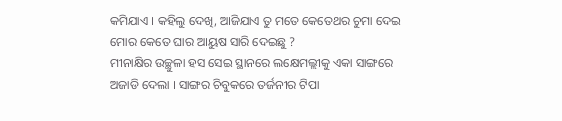କମିଯାଏ । କହିଲୁ ଦେଖି, ଆଜିଯାଏ ତୁ ମତେ କେତେଥର ଚୁମା ଦେଇ ମୋର କେତେ ଘାର ଆୟୁଷ ସାରି ଦେଇଛୁ ?
ମୀନାକ୍ଷିର ଉଚ୍ଛୁଳା ହସ ସେଇ ସ୍ଥାନରେ ଲକ୍ଷେମଲ୍ଲୀକୁ ଏକା ସାଙ୍ଗରେ ଅଜାଡି ଦେଲା । ସାଙ୍ଗର ଚିବୁକରେ ତର୍ଜନୀର ଟିପା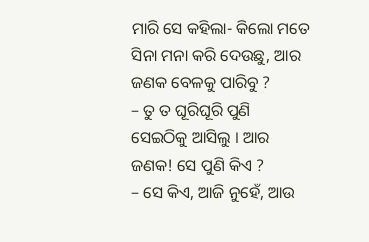ମାରି ସେ କହିଲା- କିଲୋ ମତେ ସିନା ମନା କରି ଦେଉଛୁ, ଆର ଜଣକ ବେଳକୁ ପାରିବୁ ?
– ତୁ ତ ଘୂରିଘୂରି ପୁଣି ସେଇଠିକୁ ଆସିଲୁ । ଆର ଜଣକ! ସେ ପୁଣି କିଏ ?
– ସେ କିଏ, ଆଜି ନୁହେଁ, ଆଉ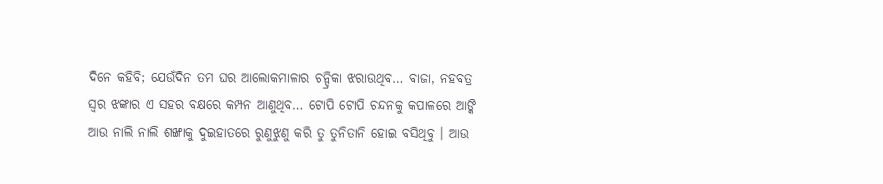ଦିନେ କହିବି; ଯେଉଁଦିନ ତମ ଘର ଆଲୋକମାଳାର ଚନ୍ଦ୍ରିକା ଝରାଉଥିବ… ବାଜା, ନହବତ୍ର ସ୍ୱର ଝଙ୍କାର ଏ ସହର ବକ୍ଷରେ କମ୍ପନ ଆଣୁଥିବ… ଟୋପି ଟୋପି ଚନ୍ଦନକୁ କପାଳରେ ଆଙ୍କି ଆଉ ନାଲି ନାଲି ଶଙ୍ଖାକୁ ଦୁଇହାତରେ ରୁଣୁଝୁଣୁ କରି ତୁ ତୁନିତାନି ହୋଇ ବସିଥିବୁ । ଆଉ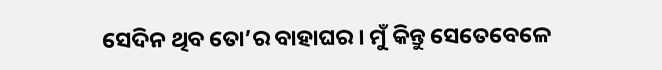ସେଦିନ ଥିବ ତୋ’ର ବାହାଘର । ମୁଁ କିନ୍ତୁ ସେତେବେଳେ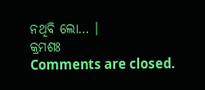ନଥିବି ଲୋ… ।
କ୍ରମଶଃ
Comments are closed.